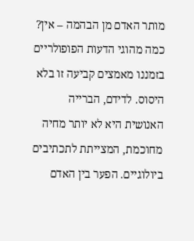מותר האדם מן הבהמה – אין? כמה מהוגי הדעות הפופולריים בזמננו מאמצים קביעה זו בלא היסוס. לדידם, הברייה האנושית היא לא יותר מחיה מחוכמת, המצייתת לתכתיבים ביולוגיים. הפער בין האדם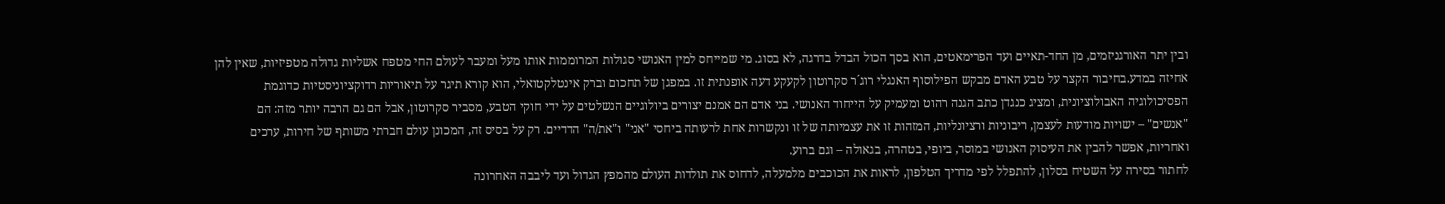ובין יתר האורגניזמים, מן החד-תאיים ועד הפרימאטים, הוא בסך הכול הבדל בדרגה, לא בסוג. מי שמייחס למין האנושי סגולות המרוממות אותו מעל ומעבר לעולם החי מטפח אשליות גדוּלה מטפיזיות, שאין להן אחיזה במדע.בחיבור הקצר על טבע האדם מבקש הפילוסוף האנגלי רוג´ר סקרוטון לקעקע דעה אופנתית זו. במפגן של תחכום וברק אינטלקטואלי, הוא קורא תיגר על תיאוריות רדוקציוניסטיות כדוגמת הפסיכולוגיה האבולוציונית, ומציג כנגדן כתב הגנה רהוט ומעמיק על הייחוד האנושי. בני אדם הם אמנם יצורים ביולוגיים הנשלטים על ידי חוקי הטבע, מסביר סקרוטון, אבל הם גם הרבה יותר מזה: הם "אנשים" – ישויות מודעות לעצמן, ריבוניות ורציונליות, המזהות זו את עצמיותה של זו ונקשרות אחת לרעותה ביחסי "אני" ו"את/ה" הדדיים. רק על בסיס זה, המכונן עולם חברתי משותף של חירות, ערכים ואחריות, אפשר להבין את העיסוק האנושי במוסר, ביופי, בטהרה, בגאולה – וגם ברוע.
לחתור בסירה על השטיח בסלון, להתפלל לפי מדריך הטלפון, לראות את הכוכבים מלמעלה, לדחוס את תולדות העולם מהמפץ הגדול ועד ליבבה האחרונה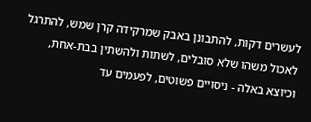לעשרים דקות, להתבונן באבק שמרקידה קרן שמש, להתרגל לאכול משהו שלא סובלים, לשתות ולהשתין בבת-אחת, וכיוצא באלה - ניסויים פשוטים, לפעמים עד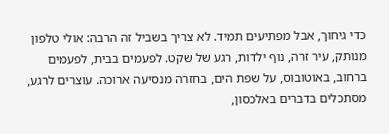כדי גיחוך, אבל מפתיעים תמיד. לא צריך בשביל זה הרבה: אולי טלפון מנותק, עיר זרה, נוף ילדות, רגע של שקט. לפעמים בבית, לפעמים ברחוב, באוטובוס, על שפת הים, בחזרה מנסיעה ארוכה. עוצרים לרגע, מסתכלים בדברים באלכסון,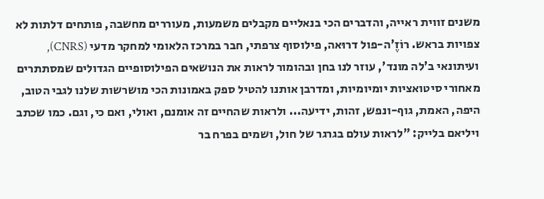משנים זווית ראייה, והדברים הכי בנאליים מקבלים משמעות, מעוררים מחשבה, פותחים דלתות לא צפויות בראש. רוֹזֶ'ה-פול דרוּאה, פילוסוף צרפתי, חבר במרכז הלאומי למחקר מדעי (CNRS), ועיתונאי ב'לה מונד', עוזר לנו בחן ובהומור לראות את הנושאים הפילוסופיים הגדולים שמסתתרים מאחורי סיטואציות יומיומיות, ומדרבן אותנו להטיל ספק באמונות הכי מושרשות שלנו לגבי הטוב, היפה, האמת, גוף-ונפש, זהות, ידיעה... ולראות שהחיים זה אומנם, ואולי, ואם כי, וגם. כמו שכתב ויליאם בלייק: "לראות עולם בגרגר של חול, ושמים בפרח בר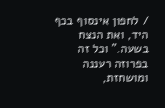/ לחפון אינסוף בכף היד, ואת הנצח בשעה." וכל זה בפרוזה רעננה ומושחזת,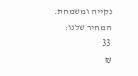נקייה ומשמחת.
המחיר שלנו:
33
₪